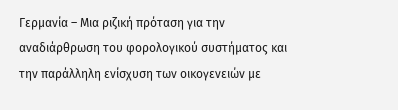Γερμανία – Μια ριζική πρόταση για την αναδιάρθρωση του φορολογικού συστήματος και την παράλληλη ενίσχυση των οικογενειών με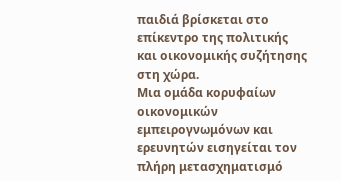παιδιά βρίσκεται στο επίκεντρο της πολιτικής και οικονομικής συζήτησης στη χώρα.
Μια ομάδα κορυφαίων οικονομικών εμπειρογνωμόνων και ερευνητών εισηγείται τον πλήρη μετασχηματισμό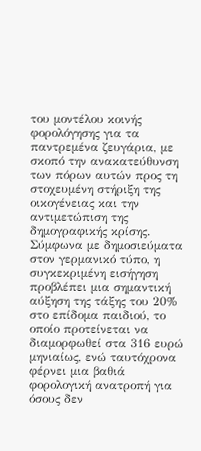του μοντέλου κοινής φορολόγησης για τα παντρεμένα ζευγάρια, με σκοπό την ανακατεύθυνση των πόρων αυτών προς τη στοχευμένη στήριξη της οικογένειας και την αντιμετώπιση της δημογραφικής κρίσης.
Σύμφωνα με δημοσιεύματα στον γερμανικό τύπο, η συγκεκριμένη εισήγηση προβλέπει μια σημαντική αύξηση της τάξης του 20% στο επίδομα παιδιού, το οποίο προτείνεται να διαμορφωθεί στα 316 ευρώ μηνιαίως, ενώ ταυτόχρονα φέρνει μια βαθιά φορολογική ανατροπή για όσους δεν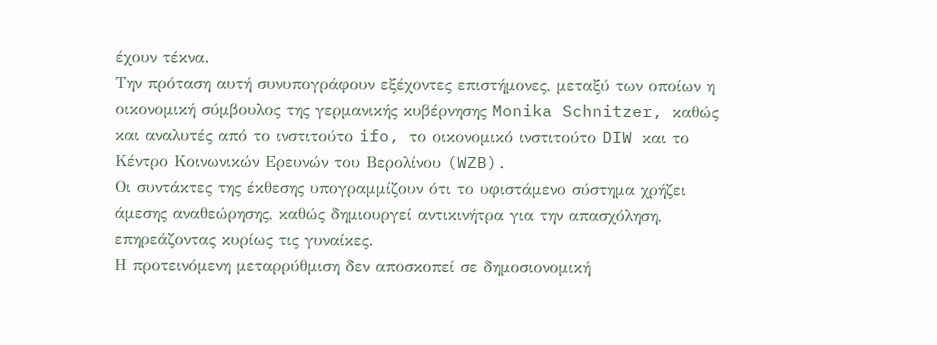έχουν τέκνα.
Την πρόταση αυτή συνυπογράφουν εξέχοντες επιστήμονες, μεταξύ των οποίων η οικονομική σύμβουλος της γερμανικής κυβέρνησης Monika Schnitzer, καθώς και αναλυτές από το ινστιτούτο ifo, το οικονομικό ινστιτούτο DIW και το Κέντρο Κοινωνικών Ερευνών του Βερολίνου (WZB).
Οι συντάκτες της έκθεσης υπογραμμίζουν ότι το υφιστάμενο σύστημα χρήζει άμεσης αναθεώρησης, καθώς δημιουργεί αντικινήτρα για την απασχόληση, επηρεάζοντας κυρίως τις γυναίκες.
Η προτεινόμενη μεταρρύθμιση δεν αποσκοπεί σε δημοσιονομική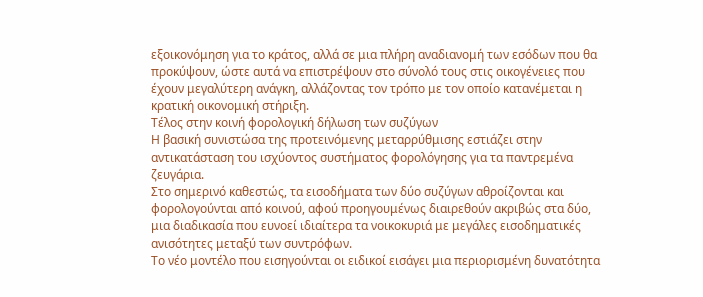εξοικονόμηση για το κράτος, αλλά σε μια πλήρη αναδιανομή των εσόδων που θα προκύψουν, ώστε αυτά να επιστρέψουν στο σύνολό τους στις οικογένειες που έχουν μεγαλύτερη ανάγκη, αλλάζοντας τον τρόπο με τον οποίο κατανέμεται η κρατική οικονομική στήριξη.
Τέλος στην κοινή φορολογική δήλωση των συζύγων
Η βασική συνιστώσα της προτεινόμενης μεταρρύθμισης εστιάζει στην αντικατάσταση του ισχύοντος συστήματος φορολόγησης για τα παντρεμένα ζευγάρια.
Στο σημερινό καθεστώς, τα εισοδήματα των δύο συζύγων αθροίζονται και φορολογούνται από κοινού, αφού προηγουμένως διαιρεθούν ακριβώς στα δύο, μια διαδικασία που ευνοεί ιδιαίτερα τα νοικοκυριά με μεγάλες εισοδηματικές ανισότητες μεταξύ των συντρόφων.
Το νέο μοντέλο που εισηγούνται οι ειδικοί εισάγει μια περιορισμένη δυνατότητα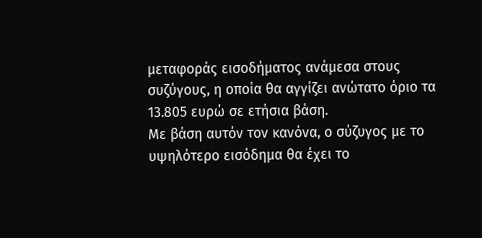μεταφοράς εισοδήματος ανάμεσα στους συζύγους, η οποία θα αγγίζει ανώτατο όριο τα 13.805 ευρώ σε ετήσια βάση.
Με βάση αυτόν τον κανόνα, ο σύζυγος με το υψηλότερο εισόδημα θα έχει το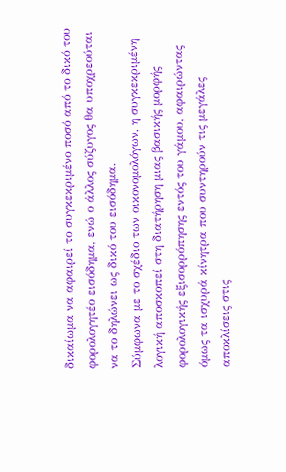δικαίωμα να αφαιρεί το συγκεκριμένο ποσό από το δικό του φορολογητέο εισόδημα, ενώ ο άλλος σύζυγος θα υποχρεούται να το δηλώνει ως δικό του εισόδημα.
Σύμφωνα με το σχέδιο των οικονομολόγων, η συγκεκριμένη λογική αποσκοπεί στη διατήρηση μιας βασικής μορφής φορολογικής εξισορρόπησης εντός του γάμου, αφαιρώντας όμως τα ισχυρά κίνητρα που συντηρούν τις μεγάλες αποκλίσεις στις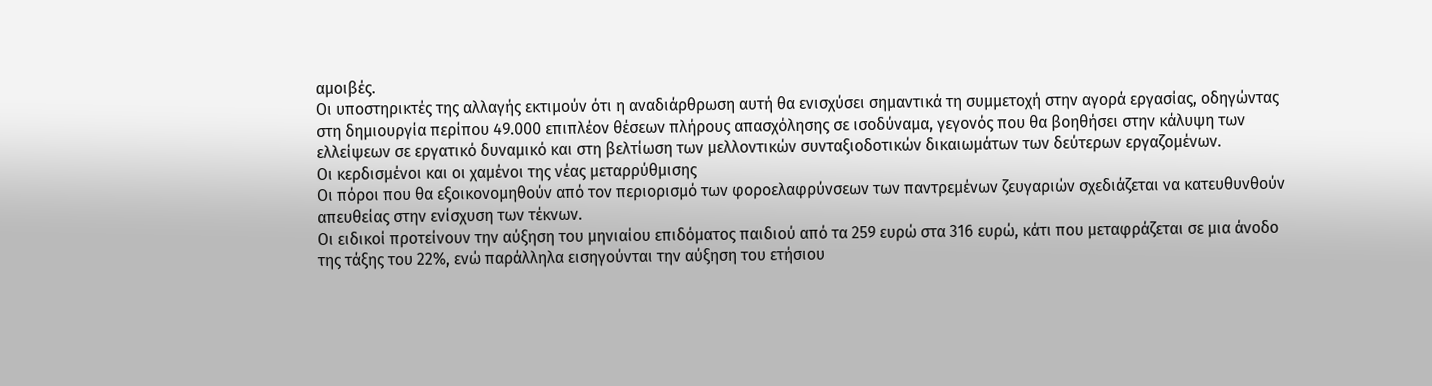αμοιβές.
Οι υποστηρικτές της αλλαγής εκτιμούν ότι η αναδιάρθρωση αυτή θα ενισχύσει σημαντικά τη συμμετοχή στην αγορά εργασίας, οδηγώντας στη δημιουργία περίπου 49.000 επιπλέον θέσεων πλήρους απασχόλησης σε ισοδύναμα, γεγονός που θα βοηθήσει στην κάλυψη των ελλείψεων σε εργατικό δυναμικό και στη βελτίωση των μελλοντικών συνταξιοδοτικών δικαιωμάτων των δεύτερων εργαζομένων.
Οι κερδισμένοι και οι χαμένοι της νέας μεταρρύθμισης
Οι πόροι που θα εξοικονομηθούν από τον περιορισμό των φοροελαφρύνσεων των παντρεμένων ζευγαριών σχεδιάζεται να κατευθυνθούν απευθείας στην ενίσχυση των τέκνων.
Οι ειδικοί προτείνουν την αύξηση του μηνιαίου επιδόματος παιδιού από τα 259 ευρώ στα 316 ευρώ, κάτι που μεταφράζεται σε μια άνοδο της τάξης του 22%, ενώ παράλληλα εισηγούνται την αύξηση του ετήσιου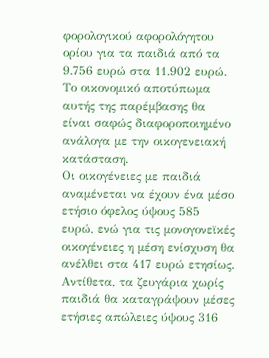φορολογικού αφορολόγητου ορίου για τα παιδιά από τα 9.756 ευρώ στα 11.902 ευρώ.
Το οικονομικό αποτύπωμα αυτής της παρέμβασης θα είναι σαφώς διαφοροποιημένο ανάλογα με την οικογενειακή κατάσταση.
Οι οικογένειες με παιδιά αναμένεται να έχουν ένα μέσο ετήσιο όφελος ύψους 585 ευρώ, ενώ για τις μονογονεϊκές οικογένειες η μέση ενίσχυση θα ανέλθει στα 417 ευρώ ετησίως.
Αντίθετα, τα ζευγάρια χωρίς παιδιά θα καταγράψουν μέσες ετήσιες απώλειες ύψους 316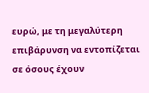ευρώ, με τη μεγαλύτερη επιβάρυνση να εντοπίζεται σε όσους έχουν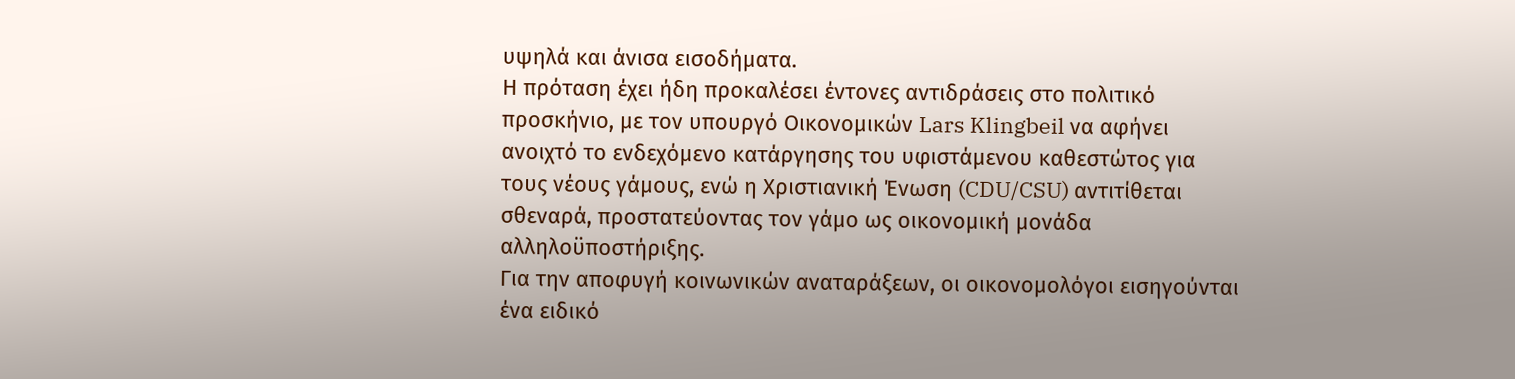υψηλά και άνισα εισοδήματα.
Η πρόταση έχει ήδη προκαλέσει έντονες αντιδράσεις στο πολιτικό προσκήνιο, με τον υπουργό Οικονομικών Lars Klingbeil να αφήνει ανοιχτό το ενδεχόμενο κατάργησης του υφιστάμενου καθεστώτος για τους νέους γάμους, ενώ η Χριστιανική Ένωση (CDU/CSU) αντιτίθεται σθεναρά, προστατεύοντας τον γάμο ως οικονομική μονάδα αλληλοϋποστήριξης.
Για την αποφυγή κοινωνικών αναταράξεων, οι οικονομολόγοι εισηγούνται ένα ειδικό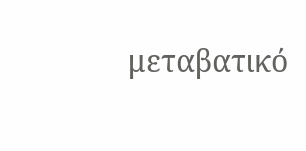μεταβατικό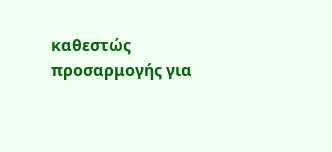καθεστώς προσαρμογής για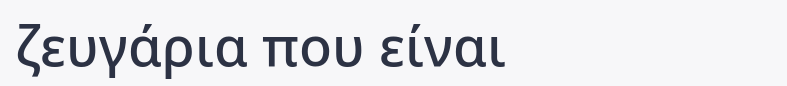ζευγάρια που είναι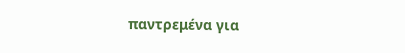παντρεμένα για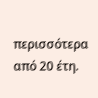περισσότερα από 20 έτη.